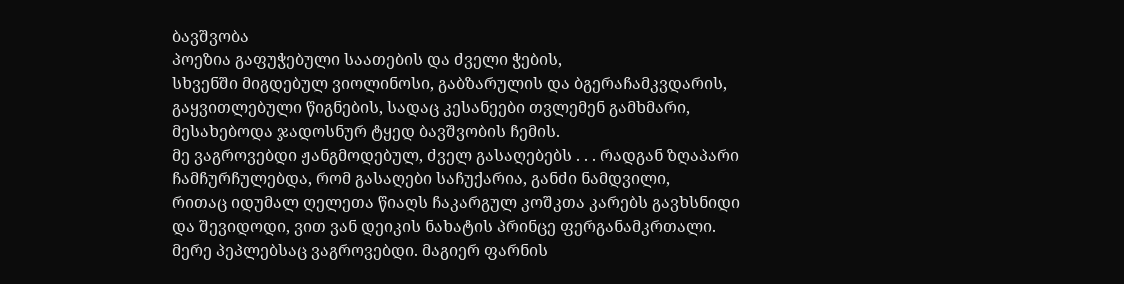ბავშვობა
პოეზია გაფუჭებული საათების და ძველი ჭების,
სხვენში მიგდებულ ვიოლინოსი, გაბზარულის და ბგერაჩამკვდარის,
გაყვითლებული წიგნების, სადაც კესანეები თვლემენ გამხმარი,
მესახებოდა ჯადოსნურ ტყედ ბავშვობის ჩემის.
მე ვაგროვებდი ჟანგმოდებულ, ძველ გასაღებებს . . . რადგან ზღაპარი
ჩამჩურჩულებდა, რომ გასაღები საჩუქარია, განძი ნამდვილი,
რითაც იდუმალ ღელეთა წიაღს ჩაკარგულ კოშკთა კარებს გავხსნიდი
და შევიდოდი, ვით ვან დეიკის ნახატის პრინცე ფერგანამკრთალი.
მერე პეპლებსაც ვაგროვებდი. მაგიერ ფარნის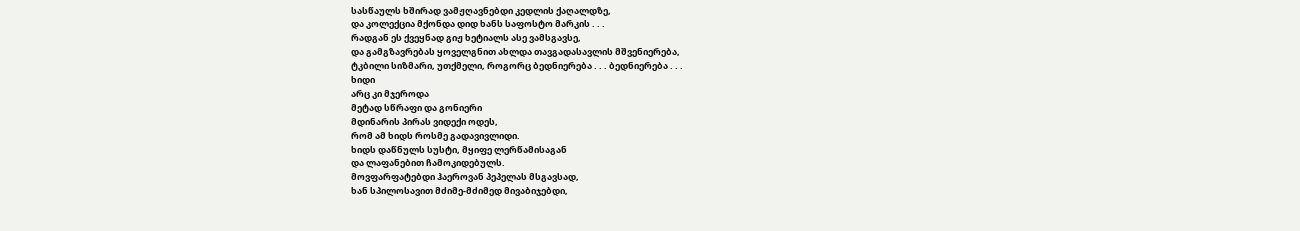სასწაულს ხშირად ვამჟღავნებდი კედლის ქაღალდზე,
და კოლექცია მქონდა დიდ ხანს საფოსტო მარკის . . .
რადგან ეს ქვეყნად გიჟ ხეტიალს ასე ვამსგავსე,
და გამგზავრებას ყოველგნით ახლდა თავგადასავლის მშვენიერება,
ტკბილი სიზმარი, უთქმელი, როგორც ბედნიერება . . . ბედნიერება . . .
ხიდი
არც კი მჯეროდა
მეტად სწრაფი და გონიერი
მდინარის პირას ვიდექი ოდეს,
რომ ამ ხიდს როსმე გადავივლიდი.
ხიდს დაწნულს სუსტი, მყიფე ლერწამისაგან
და ლაფანებით ჩამოკიდებულს.
მოვფარფატებდი ჰაეროვან პეპელას მსგავსად,
ხან სპილოსავით მძიმე-მძიმედ მივაბიჯებდი,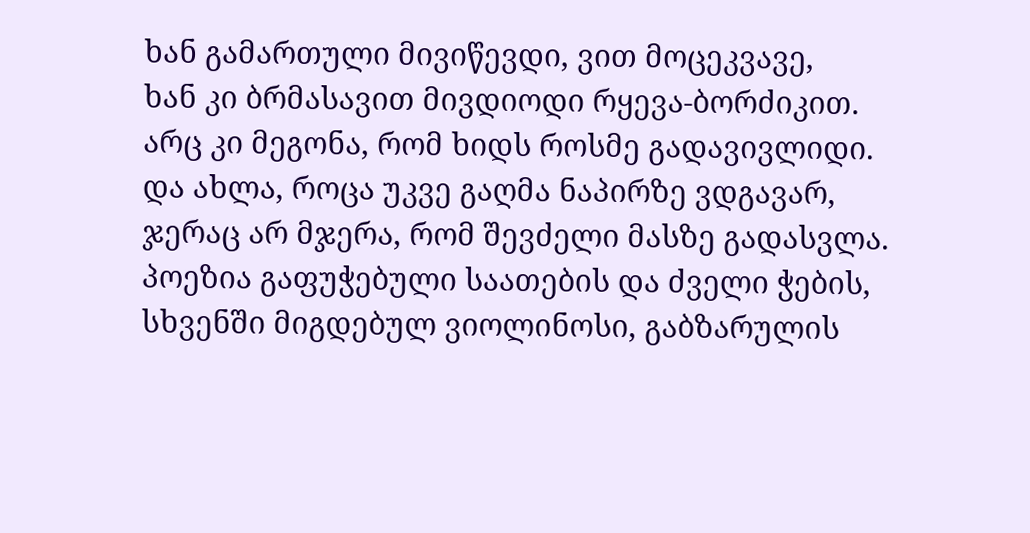ხან გამართული მივიწევდი, ვით მოცეკვავე,
ხან კი ბრმასავით მივდიოდი რყევა-ბორძიკით.
არც კი მეგონა, რომ ხიდს როსმე გადავივლიდი.
და ახლა, როცა უკვე გაღმა ნაპირზე ვდგავარ,
ჯერაც არ მჯერა, რომ შევძელი მასზე გადასვლა.
პოეზია გაფუჭებული საათების და ძველი ჭების,
სხვენში მიგდებულ ვიოლინოსი, გაბზარულის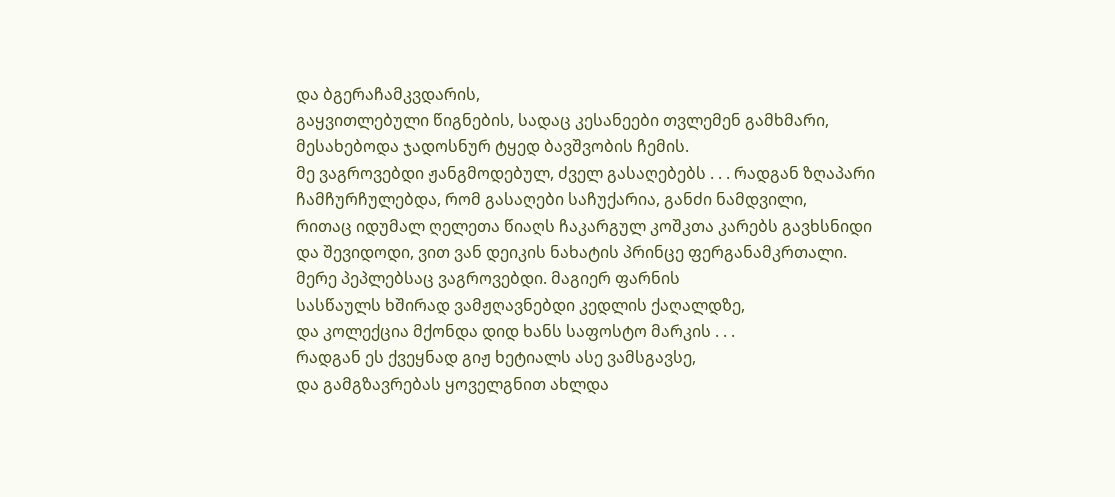და ბგერაჩამკვდარის,
გაყვითლებული წიგნების, სადაც კესანეები თვლემენ გამხმარი,
მესახებოდა ჯადოსნურ ტყედ ბავშვობის ჩემის.
მე ვაგროვებდი ჟანგმოდებულ, ძველ გასაღებებს . . . რადგან ზღაპარი
ჩამჩურჩულებდა, რომ გასაღები საჩუქარია, განძი ნამდვილი,
რითაც იდუმალ ღელეთა წიაღს ჩაკარგულ კოშკთა კარებს გავხსნიდი
და შევიდოდი, ვით ვან დეიკის ნახატის პრინცე ფერგანამკრთალი.
მერე პეპლებსაც ვაგროვებდი. მაგიერ ფარნის
სასწაულს ხშირად ვამჟღავნებდი კედლის ქაღალდზე,
და კოლექცია მქონდა დიდ ხანს საფოსტო მარკის . . .
რადგან ეს ქვეყნად გიჟ ხეტიალს ასე ვამსგავსე,
და გამგზავრებას ყოველგნით ახლდა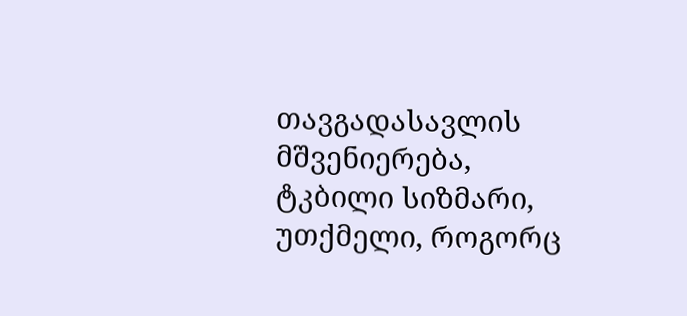თავგადასავლის მშვენიერება,
ტკბილი სიზმარი, უთქმელი, როგორც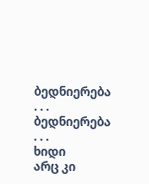ბედნიერება . . . ბედნიერება . . .
ხიდი
არც კი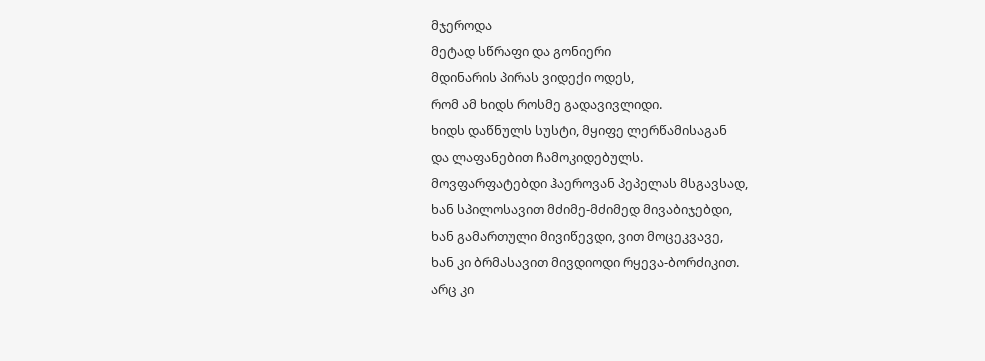მჯეროდა
მეტად სწრაფი და გონიერი
მდინარის პირას ვიდექი ოდეს,
რომ ამ ხიდს როსმე გადავივლიდი.
ხიდს დაწნულს სუსტი, მყიფე ლერწამისაგან
და ლაფანებით ჩამოკიდებულს.
მოვფარფატებდი ჰაეროვან პეპელას მსგავსად,
ხან სპილოსავით მძიმე-მძიმედ მივაბიჯებდი,
ხან გამართული მივიწევდი, ვით მოცეკვავე,
ხან კი ბრმასავით მივდიოდი რყევა-ბორძიკით.
არც კი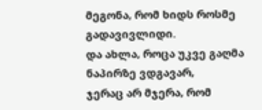მეგონა, რომ ხიდს როსმე გადავივლიდი.
და ახლა, როცა უკვე გაღმა ნაპირზე ვდგავარ,
ჯერაც არ მჯერა, რომ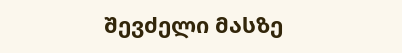შევძელი მასზე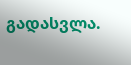გადასვლა.